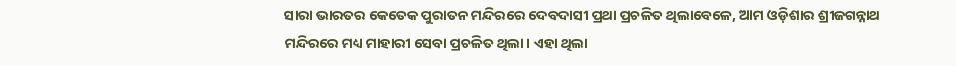ସାରା ଭାରତର କେତେକ ପୁରାତନ ମନ୍ଦିରରେ ଦେବଦାସୀ ପ୍ରଥା ପ୍ରଚଳିତ ଥିଲାବେଳେ, ଆମ ଓଡ଼ିଶାର ଶ୍ରୀଜଗନ୍ନାଥ ମନ୍ଦିରରେ ମଧ୍ୟ ମାହାରୀ ସେବା ପ୍ରଚଳିତ ଥିଲା। ଏହା ଥିଲା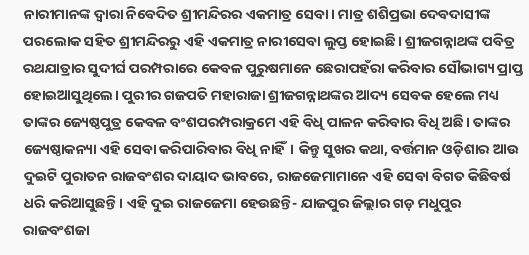ନାରୀମାନଙ୍କ ଦ୍ବାରା ନିବେଦିତ ଶ୍ରୀମନ୍ଦିରର ଏକମାତ୍ର ସେବା। ମାତ୍ର ଶଶିପ୍ରଭା ଦେବଦାସୀଙ୍କ ପରଲୋକ ସହିତ ଶ୍ରୀମନ୍ଦିରରୁ ଏହି ଏକମାତ୍ର ନାରୀସେବା ଲୁପ୍ତ ହୋଇଛି। ଶ୍ରୀଜଗନ୍ନାଥଙ୍କ ପବିତ୍ର ରଥଯାତ୍ରାର ସୁଦୀର୍ଘ ପରମ୍ପରାରେ କେବଳ ପୁରୁଷମାନେ ଛେରାପହଁରା କରିବାର ସୌଭାଗ୍ୟ ପ୍ରାପ୍ତ ହୋଇଆସୁଥିଲେ। ପୁରୀର ଗଜପତି ମହାରାଜା ଶ୍ରୀଜଗନ୍ନାଥଙ୍କର ଆଦ୍ୟ ସେବକ ହେଲେ ମଧ୍ୟ ତାଙ୍କର ଜ୍ୟେଷ୍ଠପୁତ୍ର କେବଳ ବଂଶପରମ୍ପରାକ୍ରମେ ଏହି ବିଧି ପାଳନ କରିବାର ବିଧି ଅଛି। ତାଙ୍କର ଜ୍ୟେଷ୍ଠାକନ୍ୟା ଏହି ସେବା କରିପାରିବାର ବିଧି ନାହିଁ। କିନ୍ତୁ ସୁଖର କଥା, ବର୍ତ୍ତମାନ ଓଡ଼ିଶାର ଆଉ ଦୁଇଟି ପୁରାତନ ରାଜବଂଶର ଦାୟାଦ ଭାବରେ, ରାଜଜେମାମାନେ ଏହି ସେବା ବିଗତ କିଛିବର୍ଷ ଧରି କରିଆସୁଛନ୍ତି। ଏହି ଦୁଇ ରାଜଜେମା ହେଉଛନ୍ତି- ଯାଜପୁର ଜିଲ୍ଲାର ଗଡ଼ ମଧୁପୁର ରାଜବଂଶଜା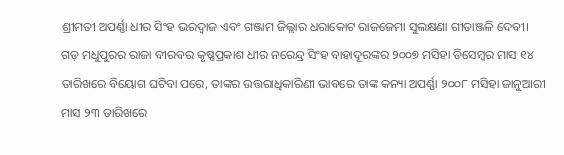ଶ୍ରୀମତୀ ଅପର୍ଣ୍ଣା ଧୀର ସିଂହ ଭରଦ୍ବାଜ ଏବଂ ଗଞ୍ଜାମ ଜିଲ୍ଲାର ଧରାକୋଟ ରାଜଜେମା ସୁଲକ୍ଷଣା ଗୀତାଞ୍ଜଳି ଦେବୀ।
ଗଡ଼ ମଧୁପୁରର ରାଜା ବୀରବର କୃଷ୍ଣପ୍ରକାଶ ଧୀର ନରେନ୍ଦ୍ର ସିଂହ ବାହାଦୂରଙ୍କର ୨୦୦୭ ମସିହା ଡିସେମ୍ବର ମାସ ୧୪ ତାରିଖରେ ବିୟୋଗ ଘଟିବା ପରେ, ତାଙ୍କର ଉତ୍ତରାଧିକାରିଣୀ ଭାବରେ ତାଙ୍କ କନ୍ୟା ଅପର୍ଣ୍ଣା ୨୦୦୮ ମସିହା ଜାନୁଆରୀ ମାସ ୨୩ ତାରିଖରେ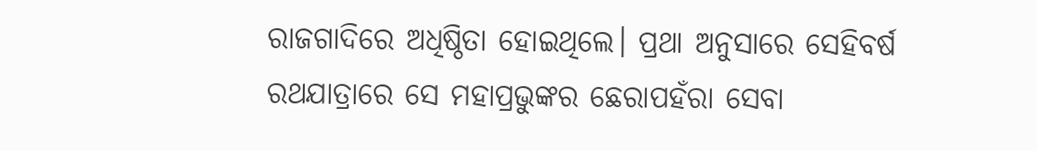ରାଜଗାଦିରେ ଅଧିଷ୍ଠିତା ହୋଇଥିଲେ। ପ୍ରଥା ଅନୁସାରେ ସେହିବର୍ଷ ରଥଯାତ୍ରାରେ ସେ ମହାପ୍ରଭୁଙ୍କର ଛେରାପହଁରା ସେବା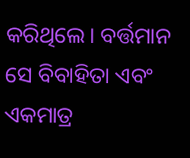କରିଥିଲେ। ବର୍ତ୍ତମାନ ସେ ବିବାହିତା ଏବଂ ଏକମାତ୍ର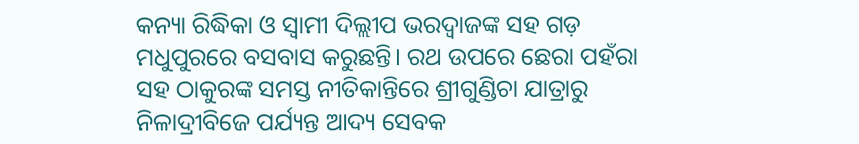କନ୍ୟା ରିଦ୍ଧିକା ଓ ସ୍ବାମୀ ଦିଲ୍ଲୀପ ଭରଦ୍ବାଜଙ୍କ ସହ ଗଡ଼ ମଧୁପୁରରେ ବସବାସ କରୁଛନ୍ତି। ରଥ ଉପରେ ଛେରା ପହଁରା ସହ ଠାକୁରଙ୍କ ସମସ୍ତ ନୀତିକାନ୍ତିରେ ଶ୍ରୀଗୁଣ୍ଡିଚା ଯାତ୍ରାରୁ ନିଳାଦ୍ରୀବିଜେ ପର୍ଯ୍ୟନ୍ତ ଆଦ୍ୟ ସେବକ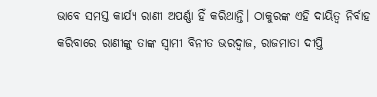ଭାବେ ସମସ୍ତ କାର୍ଯ୍ୟ ରାଣୀ ଅପର୍ଣ୍ଣା ହିଁ କରିଥାନ୍ତି। ଠାକୁରଙ୍କ ଏହି ଦାୟିତ୍ବ ନିର୍ବାହ କରିବାରେ ରାଣୀଙ୍କୁ ତାଙ୍କ ସ୍ବାମୀ ବିନୀତ ଭରଦ୍ବାଜ, ରାଜମାତା ଦୀପ୍ତି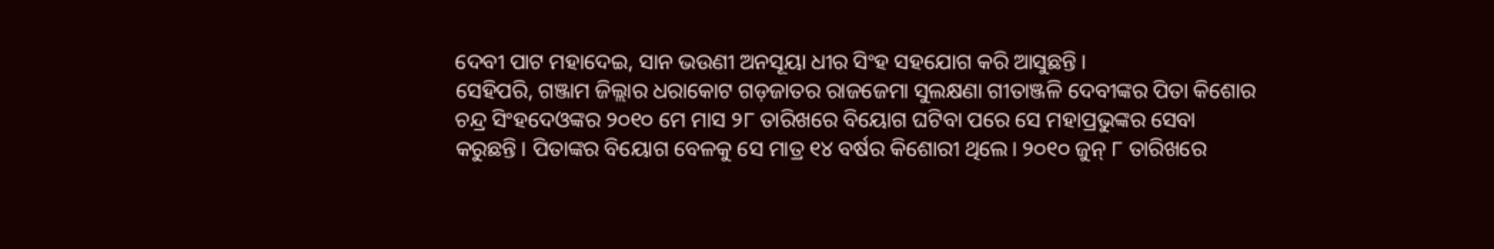ଦେବୀ ପାଟ ମହାଦେଇ, ସାନ ଭଉଣୀ ଅନସୂୟା ଧୀର ସିଂହ ସହଯୋଗ କରି ଆସୁଛନ୍ତି।
ସେହିପରି, ଗଞ୍ଜାମ ଜିଲ୍ଲାର ଧରାକୋଟ ଗଡ଼ଜାତର ରାଜଜେମା ସୁଲକ୍ଷଣା ଗୀତାଞ୍ଜଳି ଦେବୀଙ୍କର ପିତା କିଶୋର ଚନ୍ଦ୍ର ସିଂହଦେଓଙ୍କର ୨୦୧୦ ମେ ମାସ ୨୮ ତାରିଖରେ ବିୟୋଗ ଘଟିବା ପରେ ସେ ମହାପ୍ରଭୁଙ୍କର ସେବା କରୁଛନ୍ତି। ପିତାଙ୍କର ବିୟୋଗ ବେଳକୁ ସେ ମାତ୍ର ୧୪ ବର୍ଷର କିଶୋରୀ ଥିଲେ। ୨୦୧୦ ଜୁନ୍ ୮ ତାରିଖରେ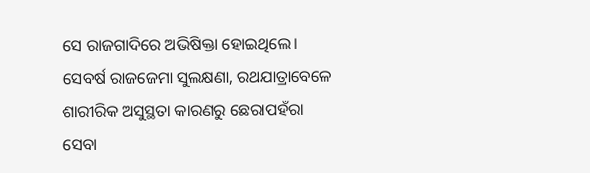ସେ ରାଜଗାଦିରେ ଅଭିଷିକ୍ତା ହୋଇଥିଲେ। ସେବର୍ଷ ରାଜଜେମା ସୁଲକ୍ଷଣା, ରଥଯାତ୍ରାବେଳେ ଶାରୀରିକ ଅସୁସ୍ଥତା କାରଣରୁ ଛେରାପହଁରା ସେବା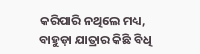କରିପାରି ନଥିଲେ ମଧ୍ୟ, ବାହୁଡ଼ା ଯାତ୍ରାର କିଛି ବିଧି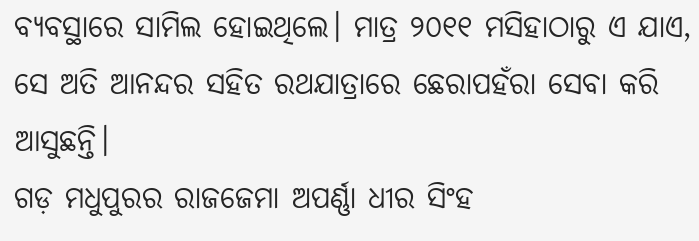ବ୍ୟବସ୍ଥାରେ ସାମିଲ ହୋଇଥିଲେ। ମାତ୍ର ୨୦୧୧ ମସିହାଠାରୁ ଏ ଯାଏ, ସେ ଅତି ଆନନ୍ଦର ସହିତ ରଥଯାତ୍ରାରେ ଛେରାପହଁରା ସେବା କରି ଆସୁଛନ୍ତି।
ଗଡ଼ ମଧୁପୁରର ରାଜଜେମା ଅପର୍ଣ୍ଣା ଧୀର ସିଂହ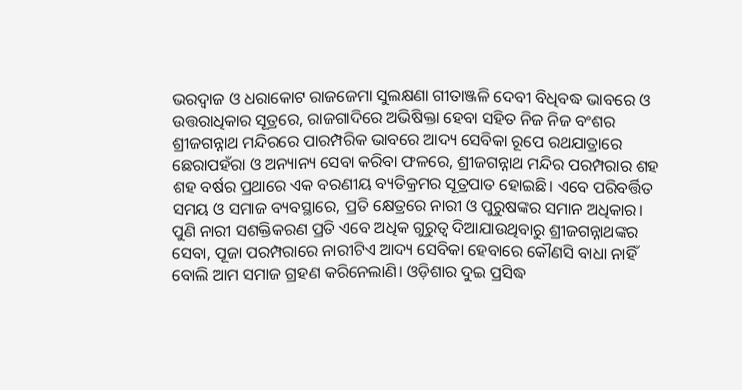ଭରଦ୍ବାଜ ଓ ଧରାକୋଟ ରାଜଜେମା ସୁଲକ୍ଷଣା ଗୀତାଞ୍ଜଳି ଦେବୀ ବିଧିବଦ୍ଧ ଭାବରେ ଓ ଉତ୍ତରାଧିକାର ସୂତ୍ରରେ, ରାଜଗାଦିରେ ଅଭିଷିକ୍ତା ହେବା ସହିତ ନିଜ ନିଜ ବଂଶର ଶ୍ରୀଜଗନ୍ନାଥ ମନ୍ଦିରରେ ପାରମ୍ପରିକ ଭାବରେ ଆଦ୍ୟ ସେବିକା ରୂପେ ରଥଯାତ୍ରାରେ ଛେରାପହଁରା ଓ ଅନ୍ୟାନ୍ୟ ସେବା କରିବା ଫଳରେ, ଶ୍ରୀଜଗନ୍ନାଥ ମନ୍ଦିର ପରମ୍ପରାର ଶହ ଶହ ବର୍ଷର ପ୍ରଥାରେ ଏକ ବରଣୀୟ ବ୍ୟତିକ୍ରମର ସୂତ୍ରପାତ ହୋଇଛି। ଏବେ ପରିବର୍ତ୍ତିତ ସମୟ ଓ ସମାଜ ବ୍ୟବସ୍ଥାରେ, ପ୍ରତି କ୍ଷେତ୍ରରେ ନାରୀ ଓ ପୁରୁଷଙ୍କର ସମାନ ଅଧିକାର। ପୁଣି ନାରୀ ସଶକ୍ତିକରଣ ପ୍ରତି ଏବେ ଅଧିକ ଗୁରୁତ୍ବ ଦିଆଯାଉଥିବାରୁ ଶ୍ରୀଜଗନ୍ନାଥଙ୍କର ସେବା, ପୂଜା ପରମ୍ପରାରେ ନାରୀଟିଏ ଆଦ୍ୟ ସେବିକା ହେବାରେ କୌଣସି ବାଧା ନାହିଁ ବୋଲି ଆମ ସମାଜ ଗ୍ରହଣ କରିନେଲାଣି। ଓଡ଼ିଶାର ଦୁଇ ପ୍ରସିଦ୍ଧ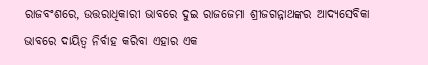ରାଜବଂଶରେ, ଉତ୍ତରାଧିକାରୀ ଭାବରେ ଦୁଇ ରାଜଜେମା ଶ୍ରୀଜଗନ୍ନାଥଙ୍କର ଆଦ୍ୟସେବିକା ଭାବରେ ଦାୟିତ୍ବ ନିର୍ବାହ କରିବା ଏହାର ଏକ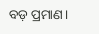ବଡ଼ ପ୍ରମାଣ।